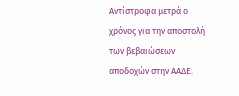Αντίστροφα μετρά ο χρόνος για την αποστολή των βεβαιώσεων αποδοχών στην ΑΑΔΕ.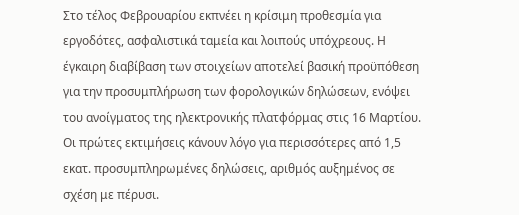Στο τέλος Φεβρουαρίου εκπνέει η κρίσιμη προθεσμία για εργοδότες, ασφαλιστικά ταμεία και λοιπούς υπόχρεους. Η έγκαιρη διαβίβαση των στοιχείων αποτελεί βασική προϋπόθεση για την προσυμπλήρωση των φορολογικών δηλώσεων, ενόψει του ανοίγματος της ηλεκτρονικής πλατφόρμας στις 16 Μαρτίου. Οι πρώτες εκτιμήσεις κάνουν λόγο για περισσότερες από 1,5 εκατ. προσυμπληρωμένες δηλώσεις, αριθμός αυξημένος σε σχέση με πέρυσι.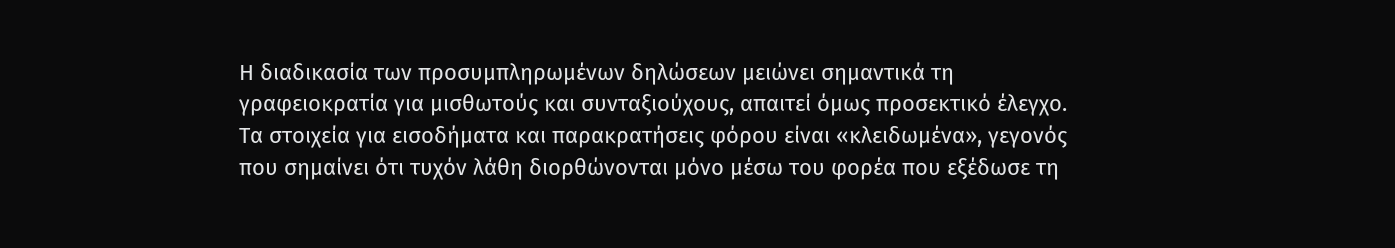Η διαδικασία των προσυμπληρωμένων δηλώσεων μειώνει σημαντικά τη γραφειοκρατία για μισθωτούς και συνταξιούχους, απαιτεί όμως προσεκτικό έλεγχο. Τα στοιχεία για εισοδήματα και παρακρατήσεις φόρου είναι «κλειδωμένα», γεγονός που σημαίνει ότι τυχόν λάθη διορθώνονται μόνο μέσω του φορέα που εξέδωσε τη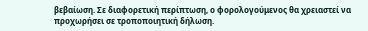βεβαίωση. Σε διαφορετική περίπτωση, ο φορολογούμενος θα χρειαστεί να προχωρήσει σε τροποποιητική δήλωση.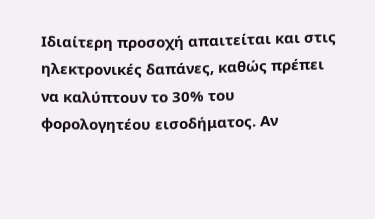Ιδιαίτερη προσοχή απαιτείται και στις ηλεκτρονικές δαπάνες, καθώς πρέπει να καλύπτουν το 30% του φορολογητέου εισοδήματος. Αν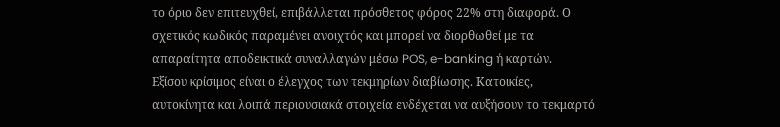το όριο δεν επιτευχθεί, επιβάλλεται πρόσθετος φόρος 22% στη διαφορά. Ο σχετικός κωδικός παραμένει ανοιχτός και μπορεί να διορθωθεί με τα απαραίτητα αποδεικτικά συναλλαγών μέσω POS, e-banking ή καρτών.
Εξίσου κρίσιμος είναι ο έλεγχος των τεκμηρίων διαβίωσης. Κατοικίες, αυτοκίνητα και λοιπά περιουσιακά στοιχεία ενδέχεται να αυξήσουν το τεκμαρτό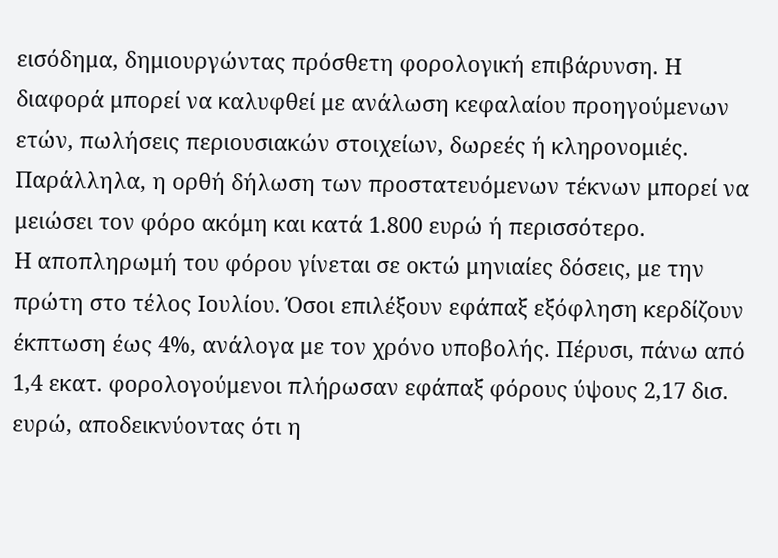εισόδημα, δημιουργώντας πρόσθετη φορολογική επιβάρυνση. Η διαφορά μπορεί να καλυφθεί με ανάλωση κεφαλαίου προηγούμενων ετών, πωλήσεις περιουσιακών στοιχείων, δωρεές ή κληρονομιές. Παράλληλα, η ορθή δήλωση των προστατευόμενων τέκνων μπορεί να μειώσει τον φόρο ακόμη και κατά 1.800 ευρώ ή περισσότερο.
Η αποπληρωμή του φόρου γίνεται σε οκτώ μηνιαίες δόσεις, με την πρώτη στο τέλος Ιουλίου. Όσοι επιλέξουν εφάπαξ εξόφληση κερδίζουν έκπτωση έως 4%, ανάλογα με τον χρόνο υποβολής. Πέρυσι, πάνω από 1,4 εκατ. φορολογούμενοι πλήρωσαν εφάπαξ φόρους ύψους 2,17 δισ. ευρώ, αποδεικνύοντας ότι η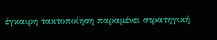έγκαιρη τακτοποίηση παραμένει στρατηγική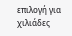επιλογή για χιλιάδες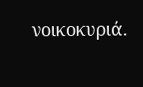νοικοκυριά.